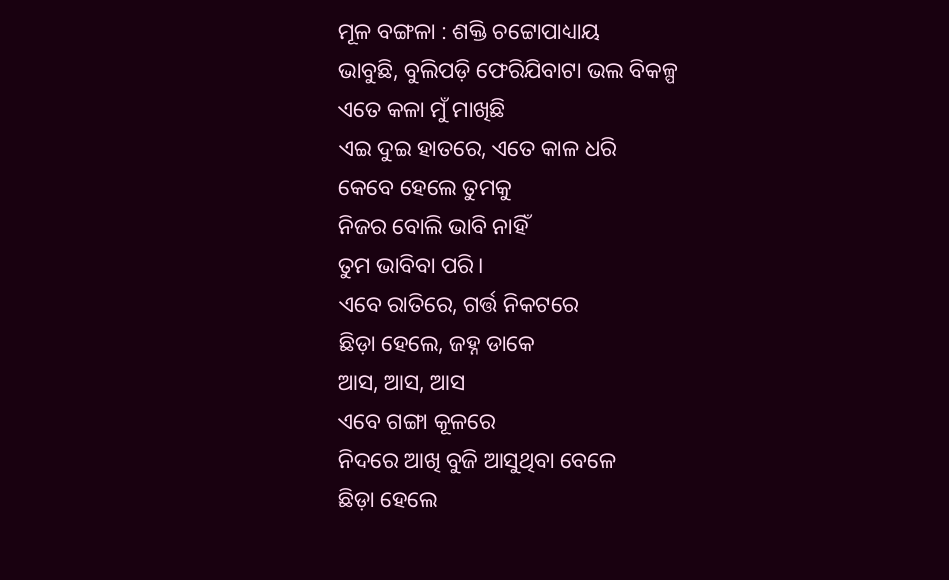ମୂଳ ବଙ୍ଗଳା : ଶକ୍ତି ଚଟ୍ଟୋପାଧ୍ୟାୟ
ଭାବୁଛି, ବୁଲିପଡ଼ି ଫେରିଯିବାଟା ଭଲ ବିକଳ୍ପ
ଏତେ କଳା ମୁଁ ମାଖିଛି
ଏଇ ଦୁଇ ହାତରେ, ଏତେ କାଳ ଧରି
କେବେ ହେଲେ ତୁମକୁ
ନିଜର ବୋଲି ଭାବି ନାହିଁ
ତୁମ ଭାବିବା ପରି।
ଏବେ ରାତିରେ, ଗର୍ତ୍ତ ନିକଟରେ
ଛିଡ଼ା ହେଲେ, ଜହ୍ନ ଡାକେ
ଆସ, ଆସ, ଆସ
ଏବେ ଗଙ୍ଗା କୂଳରେ
ନିଦରେ ଆଖି ବୁଜି ଆସୁଥିବା ବେଳେ
ଛିଡ଼ା ହେଲେ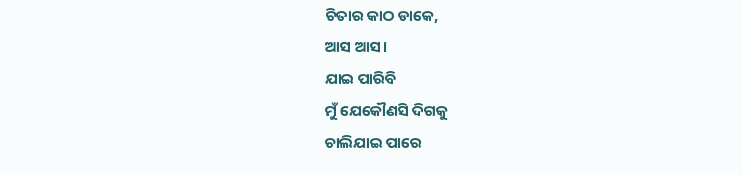ଚିତାର କାଠ ଡାକେ,
ଆସ ଆସ।
ଯାଇ ପାରିବି
ମୁଁ ଯେକୌଣସି ଦିଗକୁ
ଚାଲିଯାଇ ପାରେ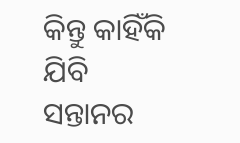କିନ୍ତୁ କାହିଁକି ଯିବି
ସନ୍ତାନର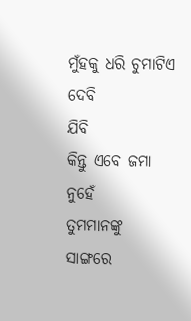ମୁଁହକୁ ଧରି ଚୁମାଟିଏ ଦେବି
ଯିବି
କିନ୍ତୁ ଏବେ ଜମା ନୁହେଁ
ତୁମମାନଙ୍କୁ ସାଙ୍ଗରେ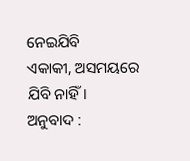ନେଇଯିବି
ଏକାକୀ, ଅସମୟରେ ଯିବି ନାହିଁ।
ଅନୁବାଦ :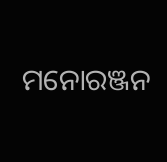ମନୋରଞ୍ଜନ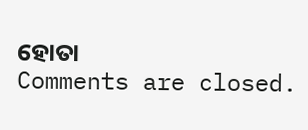ହୋତା
Comments are closed.